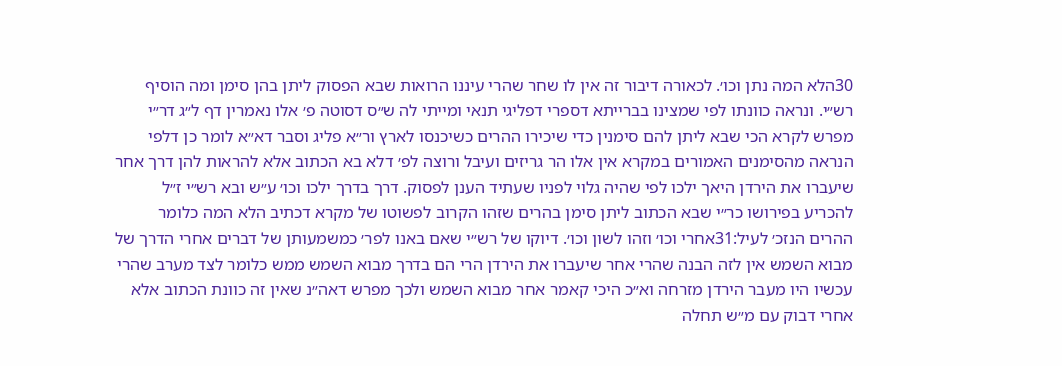30הלא המה נתן וכו׳. לכאורה דיבור זה אין לו שחר שהרי עיננו הרואות שבא הפסוק ליתן בהן סימן ומה הוסיף רש״י. ונראה כוונתו לפי שמצינו בברייתא דספרי דפליגי תנאי ומייתי לה ש״ס דסוטה פ׳ אלו נאמרין דף ל״ג דר״י מפרש לקרא הכי שבא ליתן להם סימנין כדי שיכירו ההרים כשיכנסו לארץ ור״א פליג וסבר דא״א לומר כן דלפי הנראה מהסימנים האמורים במקרא אין אלו הר גריזים ועיבל ורוצה לפ׳ דלא בא הכתוב אלא להראות להן דרך אחר שיעברו את הירדן היאך ילכו לפי שהיה גלוי לפניו שעתיד הענן לפסוק. דרך בדרך ילכו וכו׳ ע״ש ובא רש״י ז״ל להכריע בפירושו כר״י שבא הכתוב ליתן סימן בהרים שזהו הקרוב לפשוטו של מקרא דכתיב הלא המה כלומר ההרים הנזכ׳ לעיל:31אחרי וכו׳ וזהו לשון וכו׳. דיוקו של רש״י שאם באנו לפר׳ כמשמעותן של דברים אחרי הדרך של מבוא השמש אין לזה הבנה שהרי אחר שיעברו את הירדן הרי הם בדרך מבוא השמש ממש כלומר לצד מערב שהרי עכשיו היו מעבר הירדן מזרחה וא״כ היכי קאמר אחר מבוא השמש ולכך מפרש דאה״נ שאין זה כוונת הכתוב אלא אחרי דבוק עם מ״ש תחלה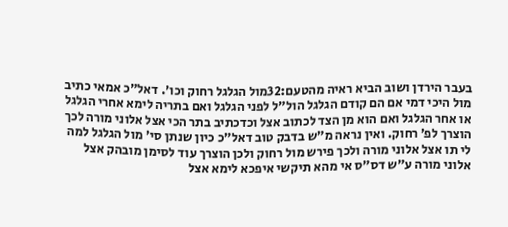בעבר הירדן ושוב הביא ראיה מהטעם:32מול הגלגל רחוק וכו׳. דאל״כ אמאי כתיב מול היכי דמי אם הם קודם הגלגל הול״ל לפני הגלגל ואם בתריה לימא אחרי הגלגל או אחר הגלגל ואם הוא מן הצד לכתוב אצל וכדכתיב בתר הכי אצל אלוני מורה לכך הוצרך לפ׳ רחוק. ואין נראה מ״ש בדבק טוב דאל״כ כיון שנתן סי׳ מול הגלגל למה לי תו אצל אלוני מורה ולכך פירש מול רחוק ולכן הוצרך עוד לסימן מובהק אצל אלוני מורה ע״ש דס״ס אי מהא תיקשי איפכא לימא אצל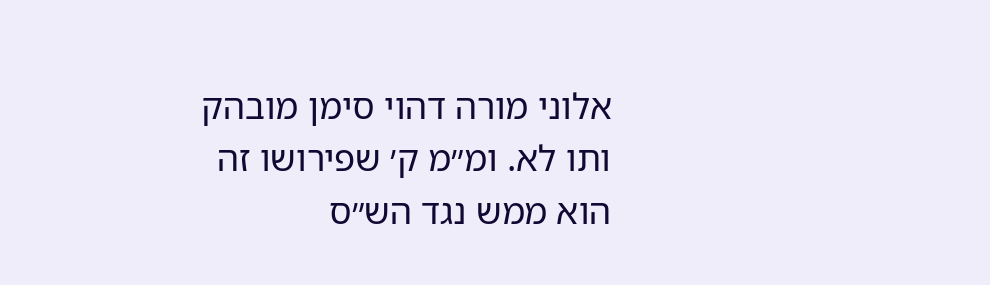אלוני מורה דהוי סימן מובהק ותו לא. ומ״מ ק׳ שפירושו זה הוא ממש נגד הש״ס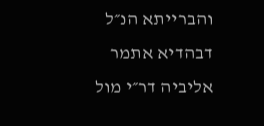והברייתא הנ״ל דבהדיא אתמר אליביה דר״י מול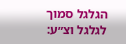הגלגל סמוך לגלגל וצ״ע: